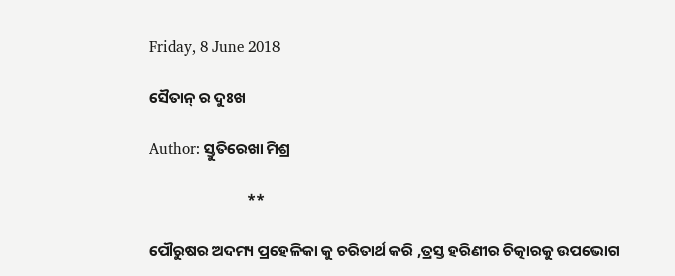Friday, 8 June 2018

ସୈତାନ୍ ର ଦୁଃଖ

Author: ସ୍ତୁତିରେଖା ମିଶ୍ର

                            **

ପୌରୁଷର ଅଦମ୍ୟ ପ୍ରହେଳିକା କୁ ଚରିତାର୍ଥ କରି ,ତ୍ରସ୍ତ ହରିଣୀର ଚିତ୍କାରକୁ ଉପଭୋଗ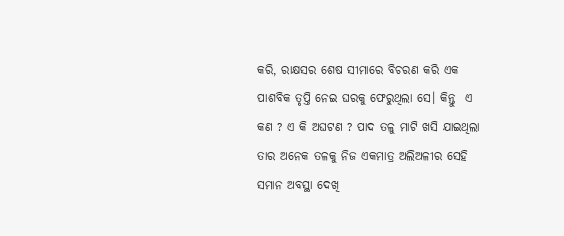କରି, ରାକ୍ଷସର ଶେଷ ସୀମାରେ ବିଚରଣ କରି ଏକ ପାଶବିକ ତୃପ୍ତି ନେଇ ଘରକୁ ଫେରୁଥିଲା ସେ। କିନ୍ତୁ  ଏ କଣ ? ଏ କି ଅଘଟଣ ? ପାଦ ତଳୁ ମାଟି ଖସି ଯାଇଥିଲା ତାର ଅନେକ ତଳକୁ ନିଜ ଏକମାତ୍ର ଅଲିଅଳୀର ସେହି ସମାନ ଅବସ୍ଥା ଦେଖି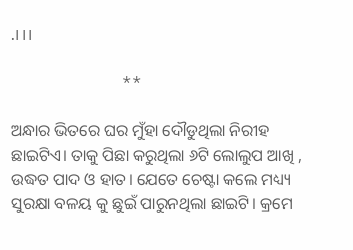.।।।

                           **

ଅନ୍ଧାର ଭିତରେ ଘର ମୁଁହା ଦୌଡୁଥିଲା ନିରୀହ ଛାଇଟିଏ। ତାକୁ ପିଛା କରୁଥିଲା ୬ଟି ଲୋଲୁପ ଆଖି , ଉଦ୍ଧତ ପାଦ ଓ ହାତ। ଯେତେ ଚେଷ୍ଟା କଲେ ମଧ୍ୟ୍ୟ ସୁରକ୍ଷା ବଳୟ କୁ ଛୁଇଁ ପାରୁନଥିଲା ଛାଇଟି। କ୍ରମେ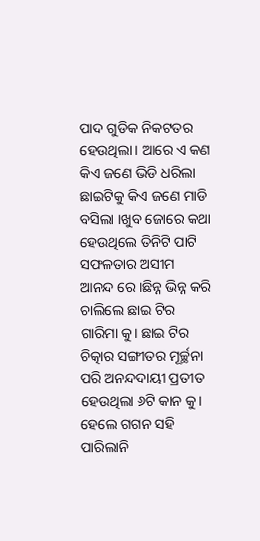ପାଦ ଗୁଡିକ ନିକଟତର ହେଉଥିଲା। ଆରେ ଏ କଣ କିଏ ଜଣେ ଭିଡି ଧରିଲା ଛାଇଟିକୁ କିଏ ଜଣେ ମାଡି ବସିଲା ।ଖୁବ ଜୋରେ କଥା ହେଉଥିଲେ ତିନିଟି ପାଟି ସଫଳତାର ଅସୀମ ଆନନ୍ଦ ରେ ।ଛିନ୍ନ ଭିନ୍ନ କରି ଚାଲିଲେ ଛାଇ ଟିର ଗାରିମା କୁ। ଛାଇ ଟିର ଚିତ୍କାର ସଙ୍ଗୀତର ମୂର୍ଚ୍ଛନା ପରି ଅନନ୍ଦଦାୟୀ ପ୍ରତୀତ ହେଉଥିଲା ୬ଟି କାନ କୁ। ହେଲେ ଗଗନ ସହି ପାରିଲାନି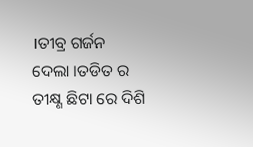।ତୀବ୍ର ଗର୍ଜନ ଦେଲା ।ତଡିତ ର ତୀକ୍ଷ୍ଣ ଛିଟା ରେ ଦିଶି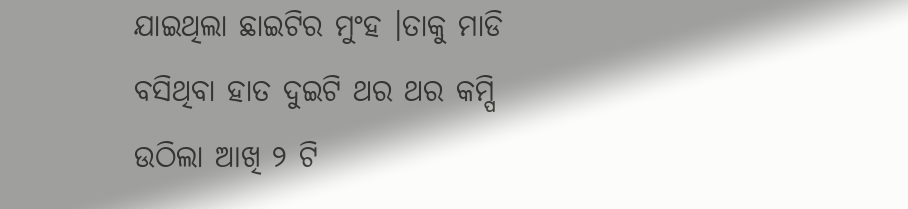ଯାଇଥିଲା ଛାଇଟିର ମୁଂହ ।ତାକୁ ମାଡି ବସିଥିବା ହାତ ଦୁଇଟି ଥର ଥର କମ୍ପି ଉଠିଲା ଆଖି ୨ ଟି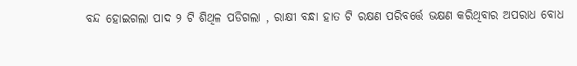ବନ୍ଦ ହୋଇଗଲା ପାଦ ୨ ଟି ଶିଥିଳ ପଡିଗଲା , ରାକ୍ଷୀ ବନ୍ଧା ହାତ ଟି ରକ୍ଷଣ ପରିବର୍ତ୍ତେ ଭକ୍ଷଣ କରିଥିବାର ଅପରାଧ ବୋଧ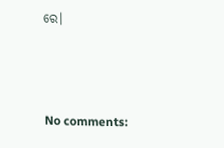ରେ।



No comments: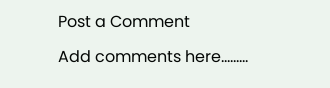Post a Comment

Add comments here.........